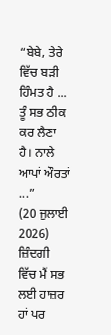“ਬੇਬੇ, ਤੇਰੇ ਵਿੱਚ ਬੜੀ ਹਿੰਮਤ ਹੈ ... ਤੂੰ ਸਭ ਠੀਕ ਕਰ ਲੈਣਾ ਹੈ। ਨਾਲੇ ਆਪਾਂ ਔਰਤਾਂ ...”
(20 ਜੁਲਾਈ 2026)
ਜ਼ਿੰਦਗੀ ਵਿੱਚ ਮੈਂ ਸਭ ਲਈ ਹਾਜ਼ਰ ਹਾਂ ਪਰ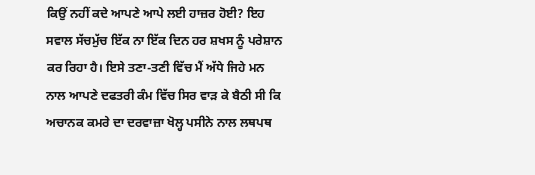ਕਿਉਂ ਨਹੀਂ ਕਦੇ ਆਪਣੇ ਆਪੇ ਲਈ ਹਾਜ਼ਰ ਹੋਈ? ਇਹ ਸਵਾਲ ਸੱਚਮੁੱਚ ਇੱਕ ਨਾ ਇੱਕ ਦਿਨ ਹਰ ਸ਼ਖਸ ਨੂੰ ਪਰੇਸ਼ਾਨ ਕਰ ਰਿਹਾ ਹੈ। ਇਸੇ ਤਣਾ-ਤਣੀ ਵਿੱਚ ਮੈਂ ਅੱਧੇ ਜਿਹੇ ਮਨ ਨਾਲ ਆਪਣੇ ਦਫਤਰੀ ਕੰਮ ਵਿੱਚ ਸਿਰ ਵਾੜ ਕੇ ਬੈਠੀ ਸੀ ਕਿ ਅਚਾਨਕ ਕਮਰੇ ਦਾ ਦਰਵਾਜ਼ਾ ਖੋਲ੍ਹ ਪਸੀਨੇ ਨਾਲ ਲਥਪਥ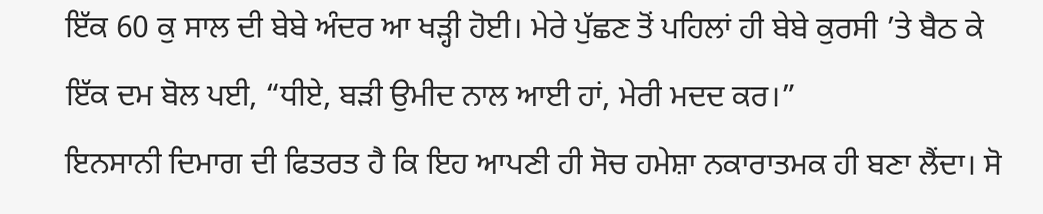ਇੱਕ 60 ਕੁ ਸਾਲ ਦੀ ਬੇਬੇ ਅੰਦਰ ਆ ਖੜ੍ਹੀ ਹੋਈ। ਮੇਰੇ ਪੁੱਛਣ ਤੋਂ ਪਹਿਲਾਂ ਹੀ ਬੇਬੇ ਕੁਰਸੀ ’ਤੇ ਬੈਠ ਕੇ ਇੱਕ ਦਮ ਬੋਲ ਪਈ, “ਧੀਏ, ਬੜੀ ਉਮੀਦ ਨਾਲ ਆਈ ਹਾਂ, ਮੇਰੀ ਮਦਦ ਕਰ।”
ਇਨਸਾਨੀ ਦਿਮਾਗ ਦੀ ਫਿਤਰਤ ਹੈ ਕਿ ਇਹ ਆਪਣੀ ਹੀ ਸੋਚ ਹਮੇਸ਼ਾ ਨਕਾਰਾਤਮਕ ਹੀ ਬਣਾ ਲੈਂਦਾ। ਸੋ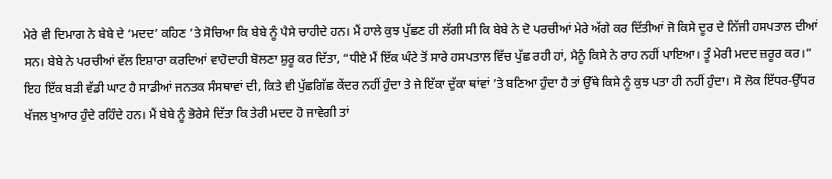ਮੇਰੇ ਵੀ ਦਿਮਾਗ ਨੇ ਬੇਬੇ ਦੇ ‘ਮਦਦ’ ਕਹਿਣ ’ਤੇ ਸੋਚਿਆ ਕਿ ਬੇਬੇ ਨੂੰ ਪੈਸੇ ਚਾਹੀਦੇ ਹਨ। ਮੈਂ ਹਾਲੇ ਕੁਝ ਪੁੱਛਣ ਹੀ ਲੱਗੀ ਸੀ ਕਿ ਬੇਬੇ ਨੇ ਦੋ ਪਰਚੀਆਂ ਮੇਰੇ ਅੱਗੇ ਕਰ ਦਿੱਤੀਆਂ ਜੋ ਕਿਸੇ ਦੂਰ ਦੇ ਨਿੱਜੀ ਹਸਪਤਾਲ ਦੀਆਂ ਸਨ। ਬੇਬੇ ਨੇ ਪਰਚੀਆਂ ਵੱਲ ਇਸ਼ਾਰਾ ਕਰਦਿਆਂ ਵਾਹੋਦਾਹੀ ਬੋਲਣਾ ਸ਼ੁਰੂ ਕਰ ਦਿੱਤਾ, “ਧੀਏ ਮੈਂ ਇੱਕ ਘੰਟੇ ਤੋਂ ਸਾਰੇ ਹਸਪਤਾਲ ਵਿੱਚ ਪੁੱਛ ਰਹੀ ਹਾਂ, ਮੈਨੂੰ ਕਿਸੇ ਨੇ ਰਾਹ ਨਹੀਂ ਪਾਇਆ। ਤੂੰ ਮੇਰੀ ਮਦਦ ਜ਼ਰੂਰ ਕਰ।”
ਇਹ ਇੱਕ ਬੜੀ ਵੱਡੀ ਘਾਟ ਹੈ ਸਾਡੀਆਂ ਜਨਤਕ ਸੰਸਥਾਵਾਂ ਦੀ, ਕਿਤੇ ਵੀ ਪੁੱਛਗਿੱਛ ਕੇਂਦਰ ਨਹੀਂ ਹੁੰਦਾ ਤੇ ਜੇ ਇੱਕਾ ਦੁੱਕਾ ਥਾਂਵਾਂ ’ਤੇ ਬਣਿਆ ਹੁੰਦਾ ਹੈ ਤਾਂ ਉੱਥੇ ਕਿਸੇ ਨੂੰ ਕੁਝ ਪਤਾ ਹੀ ਨਹੀਂ ਹੁੰਦਾ। ਸੋ ਲੋਕ ਇੱਧਰ-ਉੱਧਰ ਖੱਜਲ ਖੁਆਰ ਹੁੰਦੇ ਰਹਿੰਦੇ ਹਨ। ਮੈਂ ਬੇਬੇ ਨੂੰ ਭੋਰੇਸੇ ਦਿੱਤਾ ਕਿ ਤੇਰੀ ਮਦਦ ਹੋ ਜਾਵੇਗੀ ਤਾਂ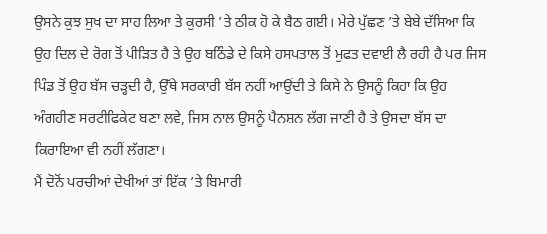ਉਸਨੇ ਕੁਝ ਸੁਖ ਦਾ ਸਾਹ ਲਿਆ ਤੇ ਕੁਰਸੀ ’ਤੇ ਠੀਕ ਹੋ ਕੇ ਬੈਠ ਗਈ। ਮੇਰੇ ਪੁੱਛਣ ’ਤੇ ਬੇਬੇ ਦੱਸਿਆ ਕਿ ਉਹ ਦਿਲ ਦੇ ਰੋਗ ਤੋਂ ਪੀੜਿਤ ਹੈ ਤੇ ਉਹ ਬਠਿੰਡੇ ਦੇ ਕਿਸੇ ਹਸਪਤਾਲ ਤੋਂ ਮੁਫਤ ਦਵਾਈ ਲੈ ਰਹੀ ਹੈ ਪਰ ਜਿਸ ਪਿੰਡ ਤੋਂ ਉਹ ਬੱਸ ਚੜ੍ਹਦੀ ਹੈ, ਉੱਥੇ ਸਰਕਾਰੀ ਬੱਸ ਨਹੀਂ ਆਉਂਦੀ ਤੇ ਕਿਸੇ ਨੇ ਉਸਨੂੰ ਕਿਹਾ ਕਿ ਉਹ ਅੰਗਹੀਣ ਸਰਟੀਫਿਕੇਟ ਬਣਾ ਲਵੇ, ਜਿਸ ਨਾਲ ਉਸਨੂੰ ਪੈਨਸ਼ਨ ਲੱਗ ਜਾਣੀ ਹੈ ਤੇ ਉਸਦਾ ਬੱਸ ਦਾ ਕਿਰਾਇਆ ਵੀ ਨਹੀਂ ਲੱਗਣਾ।
ਮੈਂ ਦੋਨੋਂ ਪਰਚੀਆਂ ਦੇਖੀਆਂ ਤਾਂ ਇੱਕ ’ਤੇ ਬਿਮਾਰੀ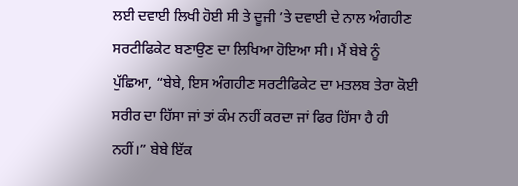ਲਈ ਦਵਾਈ ਲਿਖੀ ਹੋਈ ਸੀ ਤੇ ਦੂਜੀ ’ਤੇ ਦਵਾਈ ਦੇ ਨਾਲ ਅੰਗਹੀਣ ਸਰਟੀਫਿਕੇਟ ਬਣਾਉਣ ਦਾ ਲਿਖਿਆ ਹੋਇਆ ਸੀ। ਮੈਂ ਬੇਬੇ ਨੂੰ ਪੁੱਛਿਆ, “ਬੇਬੇ, ਇਸ ਅੰਗਹੀਣ ਸਰਟੀਫਿਕੇਟ ਦਾ ਮਤਲਬ ਤੇਰਾ ਕੋਈ ਸਰੀਰ ਦਾ ਹਿੱਸਾ ਜਾਂ ਤਾਂ ਕੰਮ ਨਹੀਂ ਕਰਦਾ ਜਾਂ ਫਿਰ ਹਿੱਸਾ ਹੈ ਹੀ ਨਹੀਂ।” ਬੇਬੇ ਇੱਕ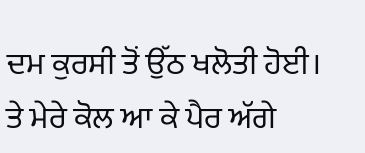ਦਮ ਕੁਰਸੀ ਤੋਂ ਉੱਠ ਖਲੋਤੀ ਹੋਈ। ਤੇ ਮੇਰੇ ਕੋਲ ਆ ਕੇ ਪੈਰ ਅੱਗੇ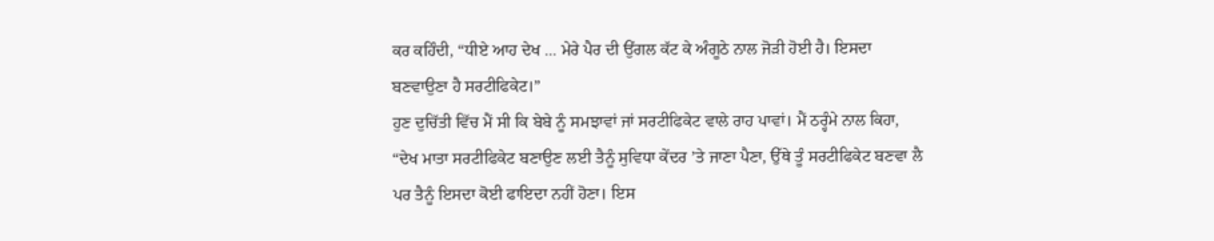ਕਰ ਕਹਿੰਦੀ, “ਧੀਏ ਆਹ ਦੇਖ ... ਮੇਰੇ ਪੈਰ ਦੀ ਉਂਗਲ ਕੱਟ ਕੇ ਅੰਗੂਠੇ ਨਾਲ ਜੋੜੀ ਹੋਈ ਹੈ। ਇਸਦਾ ਬਣਵਾਉਣਾ ਹੈ ਸਰਟੀਫਿਕੇਟ।”
ਹੁਣ ਦੁਚਿੱਤੀ ਵਿੱਚ ਮੈਂ ਸੀ ਕਿ ਬੇਬੇ ਨੂੰ ਸਮਝਾਵਾਂ ਜਾਂ ਸਰਟੀਫਿਕੇਟ ਵਾਲੇ ਰਾਹ ਪਾਵਾਂ। ਮੈਂ ਠਰ੍ਹੰਮੇ ਨਾਲ ਕਿਹਾ, “ਦੇਖ ਮਾਤਾ ਸਰਟੀਫਿਕੇਟ ਬਣਾਉਣ ਲਈ ਤੈਨੂੰ ਸੁਵਿਧਾ ਕੇਂਦਰ ’ਤੇ ਜਾਣਾ ਪੈਣਾ, ਉੱਥੇ ਤੂੰ ਸਰਟੀਫਿਕੇਟ ਬਣਵਾ ਲੈ ਪਰ ਤੈਨੂੰ ਇਸਦਾ ਕੋਈ ਫਾਇਦਾ ਨਹੀਂ ਹੋਣਾ। ਇਸ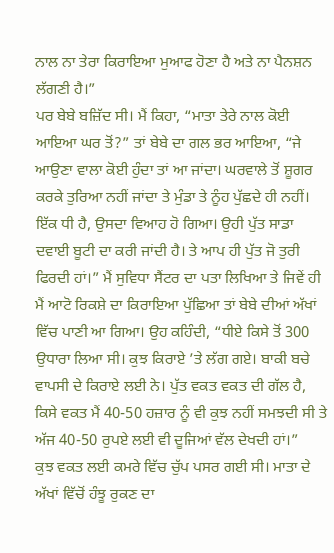ਨਾਲ ਨਾ ਤੇਰਾ ਕਿਰਾਇਆ ਮੁਆਫ ਹੋਣਾ ਹੈ ਅਤੇ ਨਾ ਪੈਨਸ਼ਨ ਲੱਗਣੀ ਹੈ।”
ਪਰ ਬੇਬੇ ਬਜ਼ਿੱਦ ਸੀ। ਮੈਂ ਕਿਹਾ, “ਮਾਤਾ ਤੇਰੇ ਨਾਲ ਕੋਈ ਆਇਆ ਘਰ ਤੋਂ?” ਤਾਂ ਬੇਬੇ ਦਾ ਗਲ ਭਰ ਆਇਆ, “ਜੇ ਆਉਣਾ ਵਾਲਾ ਕੋਈ ਹੁੰਦਾ ਤਾਂ ਆ ਜਾਂਦਾ। ਘਰਵਾਲੇ ਤੋਂ ਸ਼ੂਗਰ ਕਰਕੇ ਤੁਰਿਆ ਨਹੀਂ ਜਾਂਦਾ ਤੇ ਮੁੰਡਾ ਤੇ ਨੂੰਹ ਪੁੱਛਦੇ ਹੀ ਨਹੀਂ। ਇੱਕ ਧੀ ਹੈ, ਉਸਦਾ ਵਿਆਹ ਹੋ ਗਿਆ। ਉਹੀ ਪੁੱਤ ਸਾਡਾ ਦਵਾਈ ਬੂਟੀ ਦਾ ਕਰੀ ਜਾਂਦੀ ਹੈ। ਤੇ ਆਪ ਹੀ ਪੁੱਤ ਜੋ ਤੁਰੀ ਫਿਰਦੀ ਹਾਂ।” ਮੈਂ ਸੁਵਿਧਾ ਸੈਂਟਰ ਦਾ ਪਤਾ ਲਿਖਿਆ ਤੇ ਜਿਵੇਂ ਹੀ ਮੈਂ ਆਟੋ ਰਿਕਸ਼ੇ ਦਾ ਕਿਰਾਇਆ ਪੁੱਛਿਆ ਤਾਂ ਬੇਬੇ ਦੀਆਂ ਅੱਖਾਂ ਵਿੱਚ ਪਾਣੀ ਆ ਗਿਆ। ਉਹ ਕਹਿੰਦੀ, “ਧੀਏ ਕਿਸੇ ਤੋਂ 300 ਉਧਾਰਾ ਲਿਆ ਸੀ। ਕੁਝ ਕਿਰਾਏ ’ਤੇ ਲੱਗ ਗਏ। ਬਾਕੀ ਬਚੇ ਵਾਪਸੀ ਦੇ ਕਿਰਾਏ ਲਈ ਨੇ। ਪੁੱਤ ਵਕਤ ਵਕਤ ਦੀ ਗੱਲ ਹੈ, ਕਿਸੇ ਵਕਤ ਮੈਂ 40-50 ਹਜ਼ਾਰ ਨੂੰ ਵੀ ਕੁਝ ਨਹੀਂ ਸਮਝਦੀ ਸੀ ਤੇ ਅੱਜ 40-50 ਰੁਪਏ ਲਈ ਵੀ ਦੂਜਿਆਂ ਵੱਲ ਦੇਖਦੀ ਹਾਂ।”
ਕੁਝ ਵਕਤ ਲਈ ਕਮਰੇ ਵਿੱਚ ਚੁੱਪ ਪਸਰ ਗਈ ਸੀ। ਮਾਤਾ ਦੇ ਅੱਖਾਂ ਵਿੱਚੋਂ ਹੰਝੂ ਰੁਕਣ ਦਾ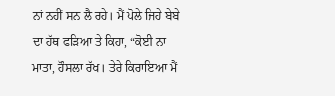ਨਾਂ ਨਹੀਂ ਸਨ ਲੈ ਰਹੇ। ਮੈਂ ਪੋਲੇ ਜਿਹੇ ਬੇਬੇ ਦਾ ਹੱਥ ਫੜਿਆ ਤੇ ਕਿਹਾ, “ਕੋਈ ਨਾ ਮਾਤਾ, ਹੌਸਲਾ ਰੱਖ। ਤੇਰੇ ਕਿਰਾਇਆ ਮੈਂ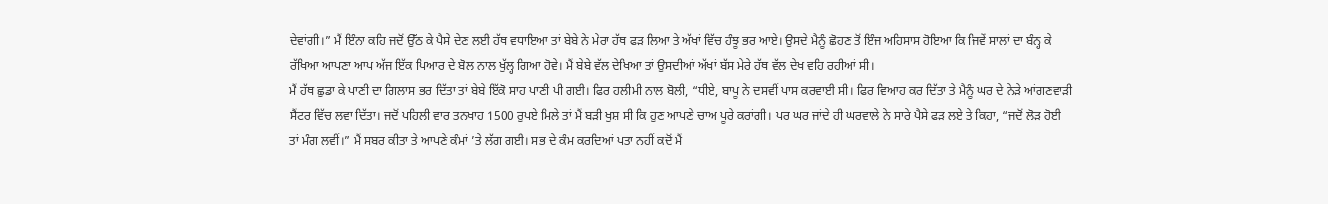ਦੇਵਾਂਗੀ।” ਮੈਂ ਇੰਨਾ ਕਹਿ ਜਦੋਂ ਉੱਠ ਕੇ ਪੈਸੇ ਦੇਣ ਲਈ ਹੱਥ ਵਧਾਇਆ ਤਾਂ ਬੇਬੇ ਨੇ ਮੇਰਾ ਹੱਥ ਫੜ ਲਿਆ ਤੇ ਅੱਖਾਂ ਵਿੱਚ ਹੰਝੂ ਭਰ ਆਏ। ਉਸਦੇ ਮੈਨੂੰ ਛੋਹਣ ਤੋਂ ਇੰਜ ਅਹਿਸਾਸ ਹੋਇਆ ਕਿ ਜਿਵੇਂ ਸਾਲਾਂ ਦਾ ਬੰਨ੍ਹ ਕੇ ਰੱਖਿਆ ਆਪਣਾ ਆਪ ਅੱਜ ਇੱਕ ਪਿਆਰ ਦੇ ਬੋਲ ਨਾਲ ਖੁੱਲ੍ਹ ਗਿਆ ਹੋਵੇ। ਮੈਂ ਬੇਬੇ ਵੱਲ ਦੇਖਿਆ ਤਾਂ ਉਸਦੀਆਂ ਅੱਖਾਂ ਬੱਸ ਮੇਰੇ ਹੱਥ ਵੱਲ ਦੇਖ ਵਹਿ ਰਹੀਆਂ ਸੀ।
ਮੈਂ ਹੱਥ ਛੁਡਾ ਕੇ ਪਾਣੀ ਦਾ ਗਿਲਾਸ ਭਰ ਦਿੱਤਾ ਤਾਂ ਬੇਬੇ ਇੱਕੋ ਸਾਹ ਪਾਣੀ ਪੀ ਗਈ। ਫਿਰ ਹਲੀਮੀ ਨਾਲ ਬੋਲੀ, “ਧੀਏ, ਬਾਪੂ ਨੇ ਦਸਵੀਂ ਪਾਸ ਕਰਵਾਈ ਸੀ। ਫਿਰ ਵਿਆਹ ਕਰ ਦਿੱਤਾ ਤੇ ਮੈਨੂੰ ਘਰ ਦੇ ਨੇੜੇ ਆਂਗਣਵਾੜੀ ਸੈਂਟਰ ਵਿੱਚ ਲਵਾ ਦਿੱਤਾ। ਜਦੋਂ ਪਹਿਲੀ ਵਾਰ ਤਨਖਾਹ 1500 ਰੁਪਏ ਮਿਲੇ ਤਾਂ ਮੈਂ ਬੜੀ ਖੁਸ਼ ਸੀ ਕਿ ਹੁਣ ਆਪਣੇ ਚਾਅ ਪੂਰੇ ਕਰਾਂਗੀ। ਪਰ ਘਰ ਜਾਂਦੇ ਹੀ ਘਰਵਾਲੇ ਨੇ ਸਾਰੇ ਪੈਸੇ ਫੜ ਲਏ ਤੇ ਕਿਹਾ, “ਜਦੋਂ ਲੋੜ ਹੋਈ ਤਾਂ ਮੰਗ ਲਵੀਂ।” ਮੈਂ ਸਬਰ ਕੀਤਾ ਤੇ ਆਪਣੇ ਕੰਮਾਂ ’ਤੇ ਲੱਗ ਗਈ। ਸਭ ਦੇ ਕੰਮ ਕਰਦਿਆਂ ਪਤਾ ਨਹੀਂ ਕਦੋਂ ਮੈਂ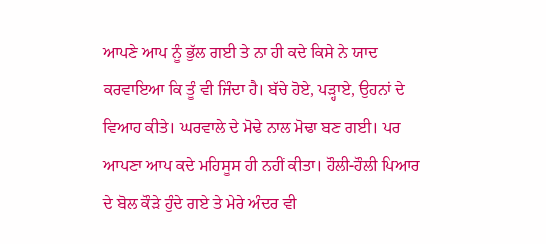ਆਪਣੇ ਆਪ ਨੂੰ ਭੁੱਲ ਗਈ ਤੇ ਨਾ ਹੀ ਕਦੇ ਕਿਸੇ ਨੇ ਯਾਦ ਕਰਵਾਇਆ ਕਿ ਤੂੰ ਵੀ ਜਿੰਦਾ ਹੈ। ਬੱਚੇ ਹੋਏ, ਪੜ੍ਹਾਏ, ਉਹਨਾਂ ਦੇ ਵਿਆਹ ਕੀਤੇ। ਘਰਵਾਲੇ ਦੇ ਮੋਢੇ ਨਾਲ ਮੋਢਾ ਬਣ ਗਈ। ਪਰ ਆਪਣਾ ਆਪ ਕਦੇ ਮਹਿਸੂਸ ਹੀ ਨਹੀਂ ਕੀਤਾ। ਹੌਲੀ-ਹੌਲੀ ਪਿਆਰ ਦੇ ਬੋਲ ਕੌੜੇ ਹੁੰਦੇ ਗਏ ਤੇ ਮੇਰੇ ਅੰਦਰ ਵੀ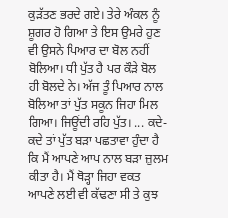ਕੁੜੱਤਣ ਭਰਦੇ ਗਏ। ਤੇਰੇ ਅੰਕਲ ਨੂੰ ਸ਼ੂਗਰ ਹੋ ਗਿਆ ਤੇ ਇਸ ਉਮਰੇ ਹੁਣ ਵੀ ਉਸਨੇ ਪਿਆਰ ਦਾ ਬੋਲ ਨਹੀਂ ਬੋਲਿਆ। ਧੀ ਪੁੱਤ ਹੈ ਪਰ ਕੌੜੇ ਬੋਲ ਹੀ ਬੋਲਦੇ ਨੇ। ਅੱਜ ਤੂੰ ਪਿਆਰ ਨਾਲ ਬੋਲਿਆ ਤਾਂ ਪੁੱਤ ਸਕੂਨ ਜਿਹਾ ਮਿਲ ਗਿਆ। ਜਿਊਂਦੀ ਰਹਿ ਪੁੱਤ। ... ਕਦੇ-ਕਦੇ ਤਾਂ ਪੁੱਤ ਬੜਾ ਪਛਤਾਵਾ ਹੁੰਦਾ ਹੈ ਕਿ ਮੈਂ ਆਪਣੇ ਆਪ ਨਾਲ ਬੜਾ ਜ਼ੁਲਮ ਕੀਤਾ ਹੈ। ਮੈਂ ਥੋੜ੍ਹਾ ਜਿਹਾ ਵਕਤ ਆਪਣੇ ਲਈ ਵੀ ਕੱਢਣਾ ਸੀ ਤੇ ਕੁਝ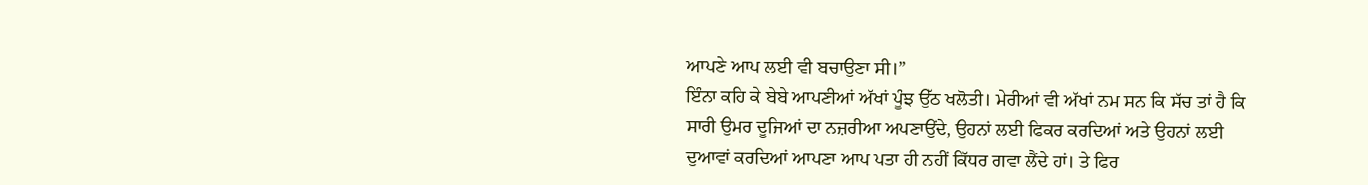ਆਪਣੇ ਆਪ ਲਈ ਵੀ ਬਚਾਉਣਾ ਸੀ।”
ਇੰਨਾ ਕਹਿ ਕੇ ਬੇਬੇ ਆਪਣੀਆਂ ਅੱਖਾਂ ਪੂੰਝ ਉੱਠ ਖਲੋਤੀ। ਮੇਰੀਆਂ ਵੀ ਅੱਖਾਂ ਨਮ ਸਨ ਕਿ ਸੱਚ ਤਾਂ ਹੈ ਕਿ ਸਾਰੀ ਉਮਰ ਦੂਜਿਆਂ ਦਾ ਨਜ਼ਰੀਆ ਅਪਣਾਉਂਦੇ, ਉਹਨਾਂ ਲਈ ਫਿਕਰ ਕਰਦਿਆਂ ਅਤੇ ਉਹਨਾਂ ਲਈ ਦੁਆਵਾਂ ਕਰਦਿਆਂ ਆਪਣਾ ਆਪ ਪਤਾ ਹੀ ਨਹੀਂ ਕਿੱਧਰ ਗਵਾ ਲੈਂਦੇ ਹਾਂ। ਤੇ ਫਿਰ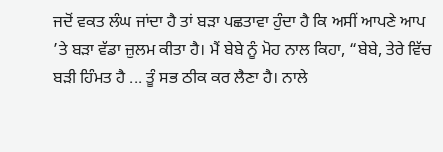ਜਦੋਂ ਵਕਤ ਲੰਘ ਜਾਂਦਾ ਹੈ ਤਾਂ ਬੜਾ ਪਛਤਾਵਾ ਹੁੰਦਾ ਹੈ ਕਿ ਅਸੀਂ ਆਪਣੇ ਆਪ ’ਤੇ ਬੜਾ ਵੱਡਾ ਜ਼ੁਲਮ ਕੀਤਾ ਹੈ। ਮੈਂ ਬੇਬੇ ਨੂੰ ਮੋਹ ਨਾਲ ਕਿਹਾ, “ਬੇਬੇ, ਤੇਰੇ ਵਿੱਚ ਬੜੀ ਹਿੰਮਤ ਹੈ ... ਤੂੰ ਸਭ ਠੀਕ ਕਰ ਲੈਣਾ ਹੈ। ਨਾਲੇ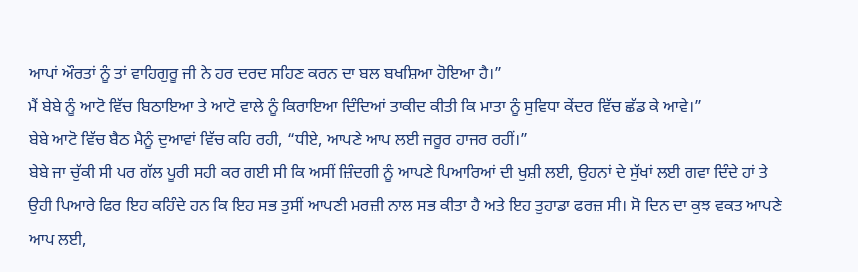ਆਪਾਂ ਔਰਤਾਂ ਨੂੰ ਤਾਂ ਵਾਹਿਗੁਰੂ ਜੀ ਨੇ ਹਰ ਦਰਦ ਸਹਿਣ ਕਰਨ ਦਾ ਬਲ ਬਖਸ਼ਿਆ ਹੋਇਆ ਹੈ।”
ਮੈਂ ਬੇਬੇ ਨੂੰ ਆਟੋ ਵਿੱਚ ਬਿਠਾਇਆ ਤੇ ਆਟੋ ਵਾਲੇ ਨੂੰ ਕਿਰਾਇਆ ਦਿੰਦਿਆਂ ਤਾਕੀਦ ਕੀਤੀ ਕਿ ਮਾਤਾ ਨੂੰ ਸੁਵਿਧਾ ਕੇਂਦਰ ਵਿੱਚ ਛੱਡ ਕੇ ਆਵੇ।”
ਬੇਬੇ ਆਟੋ ਵਿੱਚ ਬੈਠ ਮੈਨੂੰ ਦੁਆਵਾਂ ਵਿੱਚ ਕਹਿ ਰਹੀ, “ਧੀਏ, ਆਪਣੇ ਆਪ ਲਈ ਜਰੂਰ ਹਾਜਰ ਰਹੀਂ।”
ਬੇਬੇ ਜਾ ਚੁੱਕੀ ਸੀ ਪਰ ਗੱਲ ਪੂਰੀ ਸਹੀ ਕਰ ਗਈ ਸੀ ਕਿ ਅਸੀਂ ਜ਼ਿੰਦਗੀ ਨੂੰ ਆਪਣੇ ਪਿਆਰਿਆਂ ਦੀ ਖੁਸ਼ੀ ਲਈ, ਉਹਨਾਂ ਦੇ ਸੁੱਖਾਂ ਲਈ ਗਵਾ ਦਿੰਦੇ ਹਾਂ ਤੇ ਉਹੀ ਪਿਆਰੇ ਫਿਰ ਇਹ ਕਹਿੰਦੇ ਹਨ ਕਿ ਇਹ ਸਭ ਤੁਸੀਂ ਆਪਣੀ ਮਰਜ਼ੀ ਨਾਲ ਸਭ ਕੀਤਾ ਹੈ ਅਤੇ ਇਹ ਤੁਹਾਡਾ ਫਰਜ਼ ਸੀ। ਸੋ ਦਿਨ ਦਾ ਕੁਝ ਵਕਤ ਆਪਣੇ ਆਪ ਲਈ,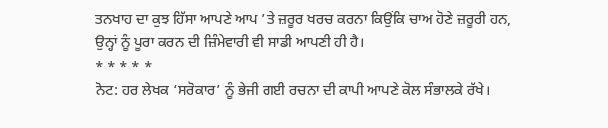ਤਨਖਾਹ ਦਾ ਕੁਝ ਹਿੱਸਾ ਆਪਣੇ ਆਪ ’ਤੇ ਜ਼ਰੂਰ ਖਰਚ ਕਰਨਾ ਕਿਉਂਕਿ ਚਾਅ ਹੋਣੇ ਜ਼ਰੂਰੀ ਹਨ, ਉਨ੍ਹਾਂ ਨੂੰ ਪੂਰਾ ਕਰਨ ਦੀ ਜ਼ਿੰਮੇਵਾਰੀ ਵੀ ਸਾਡੀ ਆਪਣੀ ਹੀ ਹੈ।
* * * * *
ਨੋਟ: ਹਰ ਲੇਖਕ ‘ਸਰੋਕਾਰ’ ਨੂੰ ਭੇਜੀ ਗਈ ਰਚਨਾ ਦੀ ਕਾਪੀ ਆਪਣੇ ਕੋਲ ਸੰਭਾਲਕੇ ਰੱਖੇ।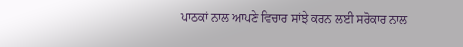ਪਾਠਕਾਂ ਨਾਲ ਆਪਣੇ ਵਿਚਾਰ ਸਾਂਝੇ ਕਰਨ ਲਈ ਸਰੋਕਾਰ ਨਾਲ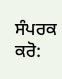ਸੰਪਰਕ ਕਰੋ: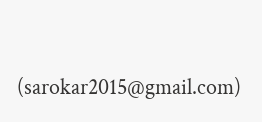(sarokar2015@gmail.com)